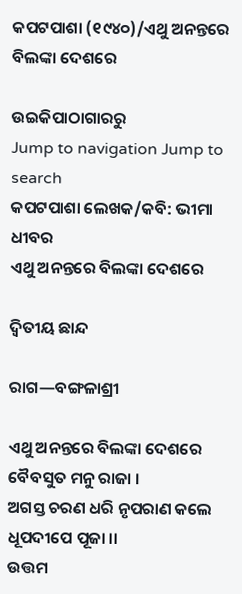କପଟପାଶା (୧୯୪୦)/ଏଥୁ ଅନନ୍ତରେ ବିଲଙ୍କା ଦେଶରେ

ଉଇକିପାଠାଗାର‌ରୁ
Jump to navigation Jump to search
କପଟପାଶା ଲେଖକ/କବି: ଭୀମା ଧୀବର
ଏଥୁ ଅନନ୍ତରେ ବିଲଙ୍କା ଦେଶରେ

ଦ୍ୱିତୀୟ ଛାନ୍ଦ

ରାଗ—ବଙ୍ଗଳାଶ୍ରୀ

ଏଥୁ ଅନନ୍ତରେ ବିଲଙ୍କା ଦେଶରେ ବୈବସୁତ ମନୁ ରାଜା ।
ଅଗସ୍ତ ଚରଣ ଧରି ନୃପରାଣ କଲେ ଧୂପଦୀପେ ପୂଜା ।।
ଉତ୍ତମ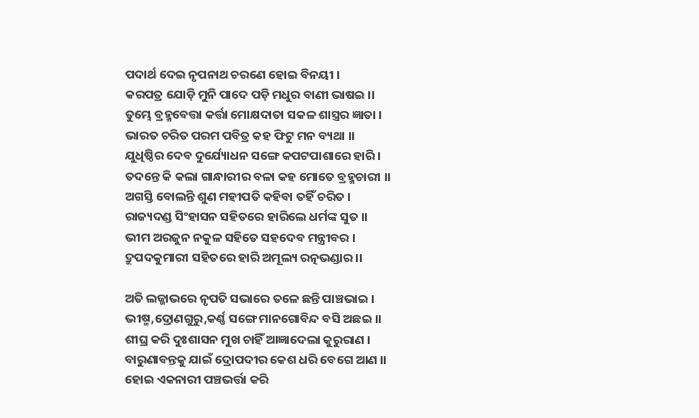ପଦାର୍ଥ ଦେଇ ନୃପନାଥ ଚରଣେ ହୋଇ ବିନୟୀ ।
କରପତ୍ର ଯୋଡ଼ି ମୁନି ପାଦେ ପଡ଼ି ମଧୁର ବାଣୀ ଭାଷଇ ।।
ତୁମ୍ଭେ ବ୍ରହ୍ମବେତ୍ତା କର୍ତ୍ତା ମୋକ୍ଷଦାତା ସକଳ ଶାସ୍ତ୍ରର ଜ୍ଞାତା ।
ଭାରତ ଚରିତ ପରମ ପବିତ୍ର କହ ଫିଟୁ ମନ ବ୍ୟଥା ।।
ଯୁଧିଷ୍ଠିର ଦେବ ଦୁର୍ଯ୍ୟୋଧନ ସଙ୍ଗେ କପଟପାଶାରେ ହାରି ।
ତଦନ୍ତେ କି କଲା ଗାନ୍ଧାରୀର ବଳା କହ ମୋତେ ବ୍ରହ୍ମଚାରୀ ।।
ଅଗସ୍ତି ବୋଲନ୍ତି ଶୁଣ ମହୀପତି କହିବା ତହିଁ ଚରିତ ।
ରାଜ୍ୟଦଣ୍ଡ ସିଂହାସନ ସହିତରେ ହାରିଲେ ଧର୍ମଙ୍କ ସୁତ ।।
ଭୀମ ଅରଜୁନ ନକୁଳ ସହିତେ ସହଦେବ ମନ୍ତ୍ରୀବର ।
ଦ୍ରୁପଦକୁମାରୀ ସହିତରେ ହାରି ଅମୂଲ୍ୟ ରତ୍ନଭଣ୍ଡାର ।।

ଅତି ଲଜ୍ଜାଭରେ ନୃପତି ସଭାରେ ତଳେ ଛନ୍ତି ପାଞ୍ଚଭାଇ ।
ଭୀଷ୍ମ,ଦ୍ରୋଣ‌ଗୁରୁ,କର୍ଣ୍ଣ ସଙ୍ଗେ ମାନ‌ଗୋବିନ୍ଦ ବସି ଅଛଇ ।।
ଶୀଘ୍ର କରି ଦୁଃଶାସନ ମୁଖ ଚାହିଁ ଆଜ୍ଞାଦେଲା କୁରୁରାଣ ।
ବାରୁଣାବନ୍ତକୁ ଯାଇଁ ଦ୍ରୋପଦୀର କେଶ ଧରି ବେଗେ ଆଣ ।।
ହୋଇ ଏକନାରୀ ପଞ୍ଚଭର୍ତ୍ତା କରି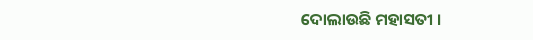ଦୋଲାଉଛି ମହାସତୀ ।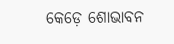କେଡ଼େ ଶୋଭାବନ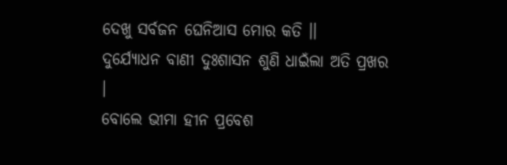ଦେଖୁ ସର୍ବଜନ ଘେନିଆସ ମୋର କତି ।।
ଦୁର୍ଯ୍ୟୋଧନ ବାଣୀ ଦୁଃଶାସନ ଶୁଣି ଧାଇଁଲା ଅତି ପ୍ରଖର ।
ବୋଲେ ଭୀମା ହୀନ ପ୍ରବେଶ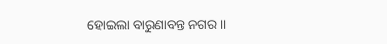ହୋଇଲା ବାରୁଣାବନ୍ତ ନ‌ଗର ।।